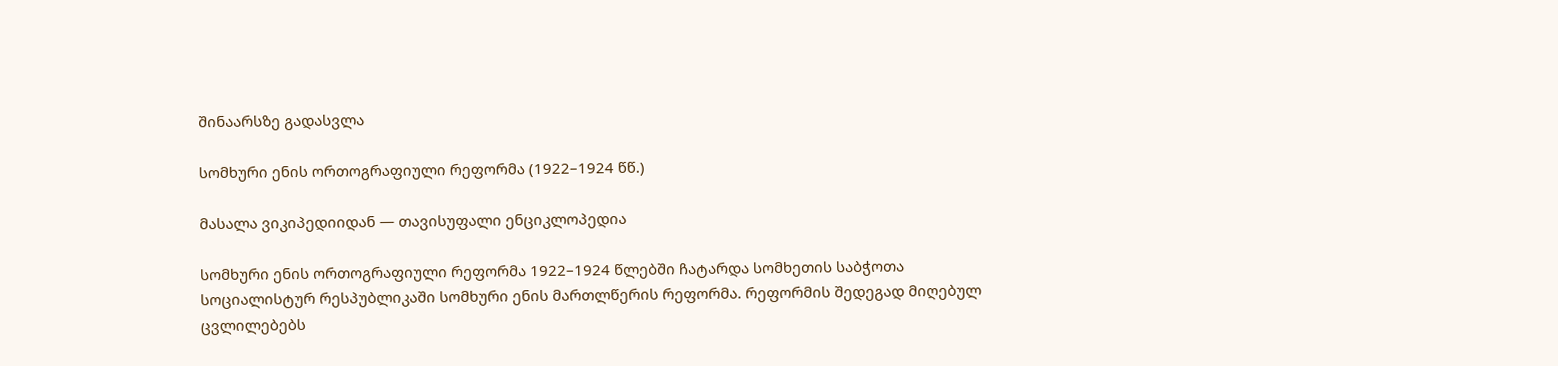შინაარსზე გადასვლა

სომხური ენის ორთოგრაფიული რეფორმა (1922–1924 წწ.)

მასალა ვიკიპედიიდან — თავისუფალი ენციკლოპედია

სომხური ენის ორთოგრაფიული რეფორმა 1922–1924 წლებში ჩატარდა სომხეთის საბჭოთა სოციალისტურ რესპუბლიკაში სომხური ენის მართლწერის რეფორმა. რეფორმის შედეგად მიღებულ ცვლილებებს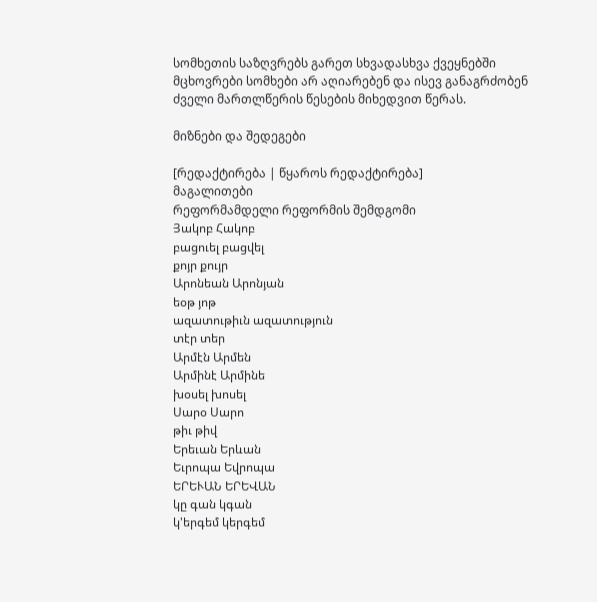სომხეთის საზღვრებს გარეთ სხვადასხვა ქვეყნებში მცხოვრები სომხები არ აღიარებენ და ისევ განაგრძობენ ძველი მართლწერის წესების მიხედვით წერას.

მიზნები და შედეგები

[რედაქტირება | წყაროს რედაქტირება]
მაგალითები
რეფორმამდელი რეფორმის შემდგომი
Յակոբ Հակոբ
բացուել բացվել
քոյր քույր
Արոնեան Արոնյան
եօթ յոթ
ազատութիւն ազատություն
տէր տեր
Արմէն Արմեն
Արմինէ Արմինե
խօսել խոսել
Սարօ Սարո
թիւ թիվ
Երեւան Երևան
Եւրոպա Եվրոպա
ԵՐԵՒԱՆ ԵՐԵՎԱՆ
կը գան կգան
կ'երգեմ կերգեմ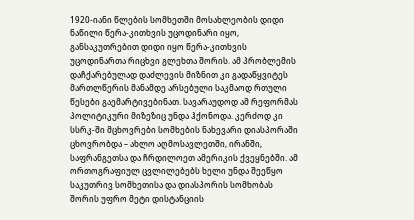1920-იანი წლების სომხეთში მოსახლეობის დიდი ნაწილი წერა-კითხვის უცოდინარი იყო, განსაკუთრებით დიდი იყო წერა-კითხვის უცოდინართა რიცხვი გლეხთა შორის. ამ პრობლემის დაჩქარებულად დაძლევის მიზნით კი გადაწყვიტეს მართლწერის მანამდე არსებული საკმაოდ რთული წესები გაემარტივებინათ. სავარაუდოდ ამ რეფორმას პოლიტიკური მიზეზიც უნდა ჰქონოდა. კერძოდ კი სსრკ-ში მცხოვრები სომხების ნახევარი დიასპორაში ცხოვრობდა – ახლო აღმოსავლეთში, ირანში, საფრანგეთსა და ჩრდილოეთ ამერიკის ქვეყნებში. ამ ორთოგრაფიულ ცვლილებებს ხელი უნდა შეეწყო საკუთრივ სომხეთისა და დიასპორის სომხობას შორის უფრო მეტი დისტანციის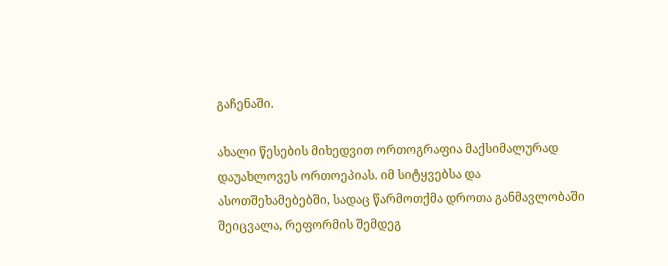გაჩენაში.

ახალი წესების მიხედვით ორთოგრაფია მაქსიმალურად დაუახლოვეს ორთოეპიას. იმ სიტყვებსა და ასოთშეხამებებში, სადაც წარმოთქმა დროთა განმავლობაში შეიცვალა, რეფორმის შემდეგ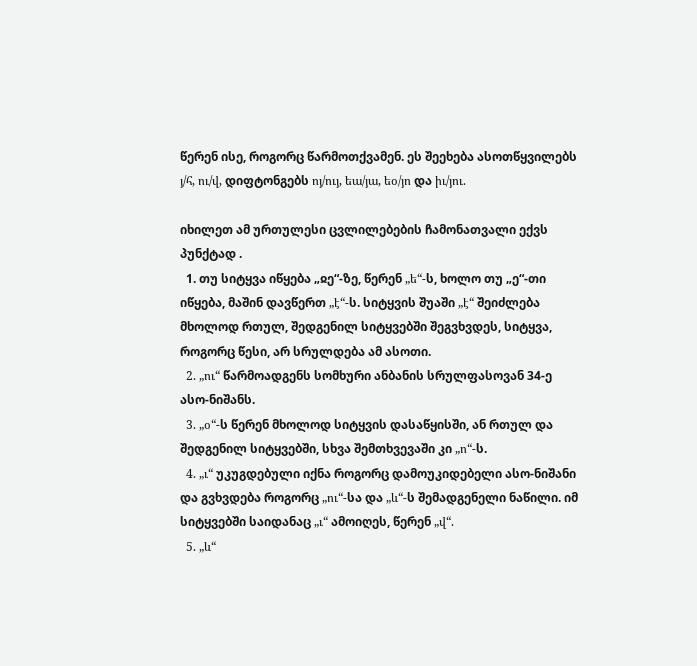წერენ ისე, როგორც წარმოთქვამენ. ეს შეეხება ასოთწყვილებს յ/հ, ու/վ, დიფტონგებს ոյ/ույ, եա/յա, եօ/յո და իւ/յու.

იხილეთ ამ ურთულესი ცვლილებების ჩამონათვალი ექვს პუნქტად .
  1. თუ სიტყვა იწყება „ჲე“-ზე, წერენ „ե“-ს, ხოლო თუ „ე“-თი იწყება, მაშინ დავწერთ „է“-ს. სიტყვის შუაში „է“ შეიძლება მხოლოდ რთულ, შედგენილ სიტყვებში შეგვხვდეს, სიტყვა, როგორც წესი, არ სრულდება ამ ასოთი.
  2. „ու“ წარმოადგენს სომხური ანბანის სრულფასოვან 34-ე ასო-ნიშანს.
  3. „օ“-ს წერენ მხოლოდ სიტყვის დასაწყისში, ან რთულ და შედგენილ სიტყვებში, სხვა შემთხვევაში კი „ո“-ს.
  4. „ւ“ უკუგდებული იქნა როგორც დამოუკიდებელი ასო-ნიშანი და გვხვდება როგორც „ու“-სა და „և“-ს შემადგენელი ნაწილი. იმ სიტყვებში საიდანაც „ւ“ ამოიღეს, წერენ „վ“.
  5. „և“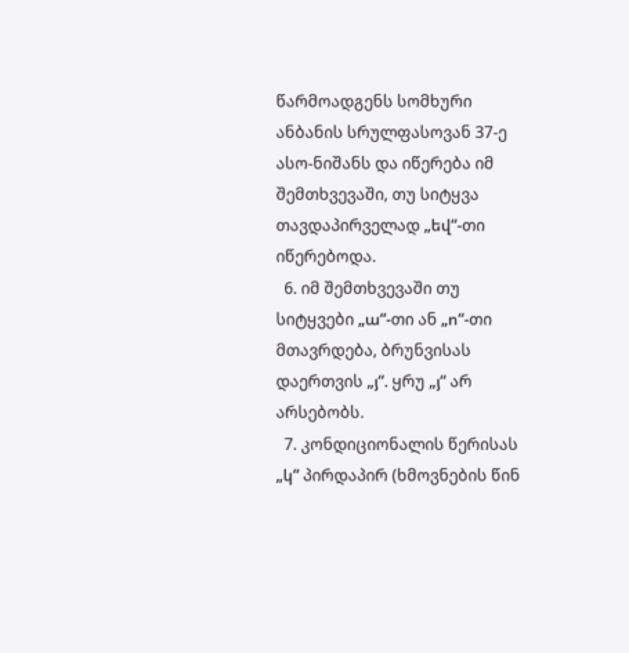წარმოადგენს სომხური ანბანის სრულფასოვან 37-ე ასო-ნიშანს და იწერება იმ შემთხვევაში, თუ სიტყვა თავდაპირველად „եվ“-თი იწერებოდა.
  6. იმ შემთხვევაში თუ სიტყვები „ա“-თი ან „ո“-თი მთავრდება, ბრუნვისას დაერთვის „յ“. ყრუ „յ“ არ არსებობს.
  7. კონდიციონალის წერისას „կ“ პირდაპირ (ხმოვნების წინ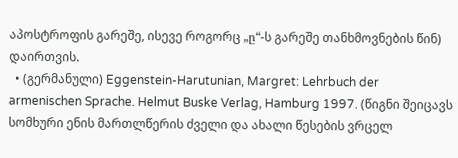აპოსტროფის გარეშე, ისევე როგორც „ը“-ს გარეშე თანხმოვნების წინ) დაირთვის.
  • (გერმანული) Eggenstein-Harutunian, Margret: Lehrbuch der armenischen Sprache. Helmut Buske Verlag, Hamburg 1997. (წიგნი შეიცავს სომხური ენის მართლწერის ძველი და ახალი წესების ვრცელ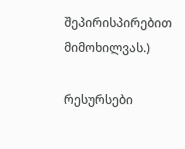შეპირისპირებით მიმოხილვას.)

რესურსები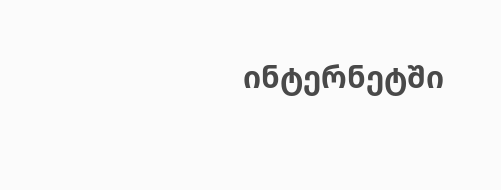ინტერნეტში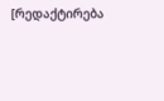[რედაქტირება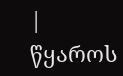| წყაროს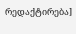რედაქტირება]